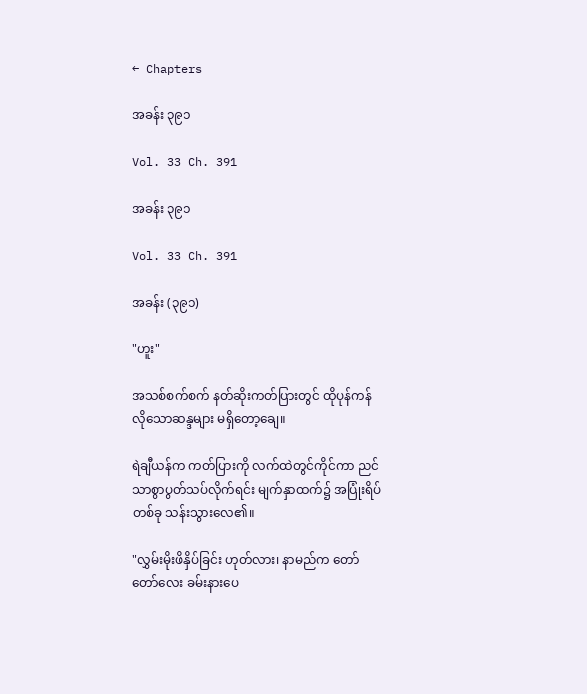← Chapters

အခန်း ၃၉၁

Vol. 33 Ch. 391

အခန်း ၃၉၁

Vol. 33 Ch. 391

အခန်း (၃၉၁)

"ဟူး"

အသစ်စက်စက် နတ်ဆိုးကတ်ပြားတွင် ထိုပုန်ကန်လိုသောဆန္ဒများ မရှိတော့ချေ။

ရဲချီယန်က ကတ်ပြားကို လက်ထဲတွင်ကိုင်ကာ ညင်သာစွာပွတ်သပ်လိုက်ရင်း မျက်နှာထက်၌ အပြုံးရိပ်တစ်ခု သန်းသွားလေ၏။

"လွှမ်းမိုးဖိနှိပ်ခြင်း ဟုတ်လား၊ နာမည်က တော်တော်လေး ခမ်းနားပေ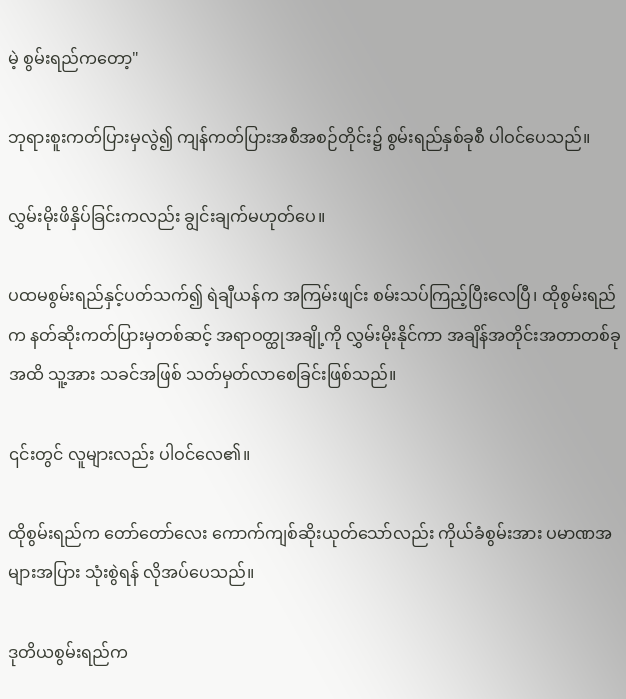မဲ့ စွမ်းရည်ကတော့"

ဘုရားစူးကတ်ပြားမှလွဲ၍ ကျန်ကတ်ပြားအစီအစဉ်တိုင်း၌ စွမ်းရည်နှစ်ခုစီ ပါဝင်ပေသည်။

လွှမ်းမိုးဖိနှိပ်ခြင်းကလည်း ချွင်းချက်မဟုတ်ပေ။

ပထမစွမ်းရည်နှင့်ပတ်သက်၍ ရဲချီယန်က အကြမ်းဖျင်း စမ်းသပ်ကြည့်ပြီးလေပြီ၊ ထိုစွမ်းရည်က နတ်ဆိုးကတ်ပြားမှတစ်ဆင့် အရာဝတ္ထုအချို့ကို လွှမ်းမိုးနိုင်ကာ အချိန်အတိုင်းအတာတစ်ခုအထိ သူ့အား သခင်အဖြစ် သတ်မှတ်လာစေခြင်းဖြစ်သည်။

၎င်းတွင် လူများလည်း ပါဝင်လေ၏။

ထိုစွမ်းရည်က တော်တော်လေး ကောက်ကျစ်ဆိုးယုတ်သော်လည်း ကိုယ်ခံစွမ်းအား ပမာဏအများအပြား သုံးစွဲရန် လိုအပ်ပေသည်။

ဒုတိယစွမ်းရည်က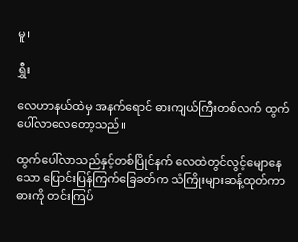မူ၊

ရွှီး

လေဟာနယ်ထဲမှ အနက်ရောင် ဓားကျယ်ကြီးတစ်လက် ထွက်ပေါ်လာလေတော့သည်။

ထွက်ပေါ်လာသည်နှင့်တစ်ပြိုင်နက် လေထဲတွင်လွင့်မျောနေသော ပြောင်းပြန်ကြက်ခြေခတ်က သံကြိုးများဆန့်ထုတ်ကာ ဓားကို တင်းကြပ်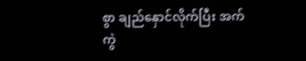စွာ ချည်နှောင်လိုက်ပြီး အက်ကွဲ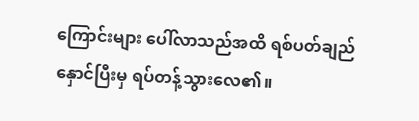ကြောင်းများ ပေါ်လာသည်အထိ ရစ်ပတ်ချည်နှောင်ပြီးမှ ရပ်တန့်သွားလေ၏။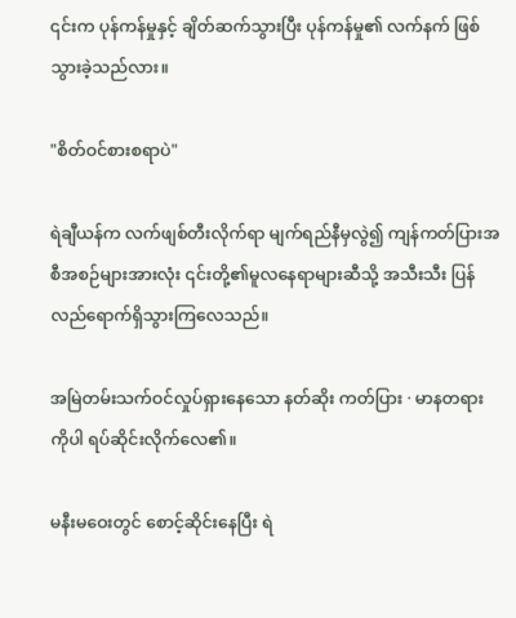၎င်းက ပုန်ကန်မှုနှင့် ချိတ်ဆက်သွားပြီး ပုန်ကန်မှု၏ လက်နက် ဖြစ်သွားခဲ့သည်လား။

"စိတ်ဝင်စားစရာပဲ"

ရဲချီယန်က လက်ဖျစ်တီးလိုက်ရာ မျက်ရည်နီမှလွဲ၍ ကျန်ကတ်ပြားအစီအစဉ်များအားလုံး ၎င်းတို့၏မူလနေရာများဆီသို့ အသီးသီး ပြန်လည်ရောက်ရှိသွားကြလေသည်။

အမြဲတမ်းသက်ဝင်လှုပ်ရှားနေသော နတ်ဆိုး ကတ်ပြား · မာနတရား ကိုပါ ရပ်ဆိုင်းလိုက်လေ၏။

မနီးမဝေးတွင် စောင့်ဆိုင်းနေပြီး ရဲ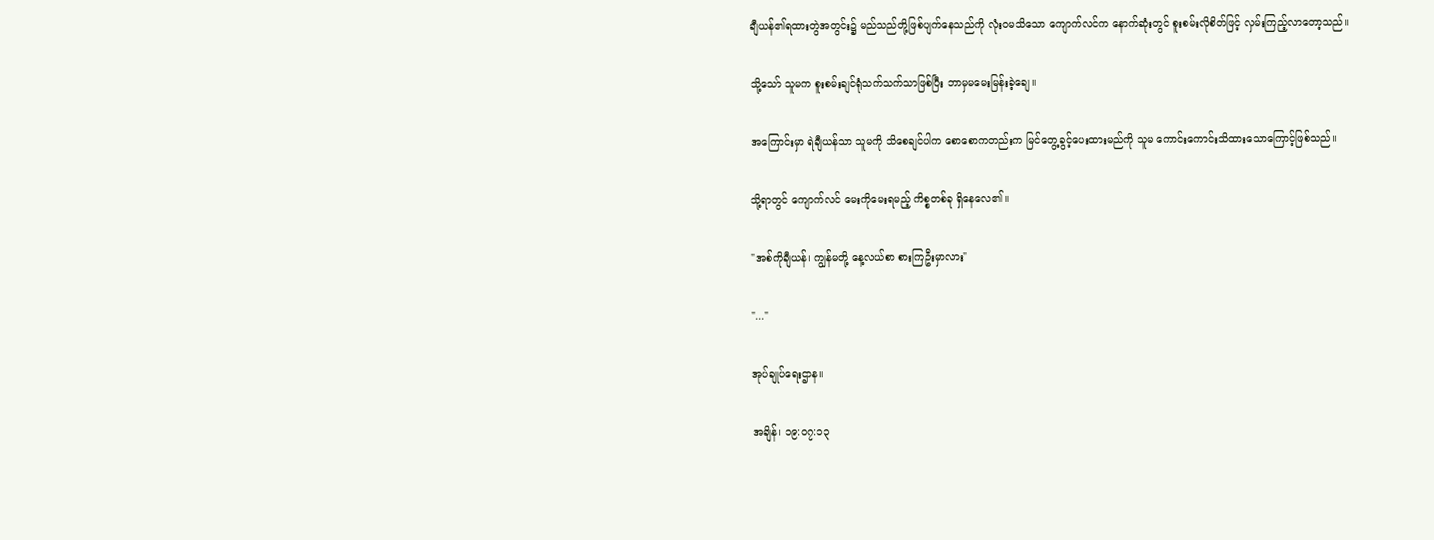ချီယန်၏ရထားတွဲအတွင်း၌ မည်သည်တို့ဖြစ်ပျက်နေသည်ကို လုံးဝမသိသော ကျောက်လင်က နောက်ဆုံးတွင် စူးစမ်းလိုစိတ်ဖြင့် လှမ်းကြည့်လာတော့သည်။

သို့သော် သူမက စူးစမ်းချင်ရုံသက်သက်သာဖြစ်ပြီး ဘာမှမမေးမြန်းခဲ့ချေ။

အကြောင်းမှာ ရဲချီယန်သာ သူမကို သိစေချင်ပါက စောစောကတည်းက မြင်တွေ့ခွင့်ပေးထားမည်ကို သူမ ကောင်းကောင်းသိထားသောကြောင့်ဖြစ်သည်။

သို့ရာတွင် ကျောက်လင် မေးကိုမေးရမည့် ကိစ္စတစ်ခု ရှိနေလေ၏။

"အစ်ကိုချီယန်၊ ကျွန်မတို့ နေ့လယ်စာ စားကြဦးမှာလား"

"..."

အုပ်ချုပ်ရေးဌာန။

အချိန်၊ ၁၉:၀၇:၁၃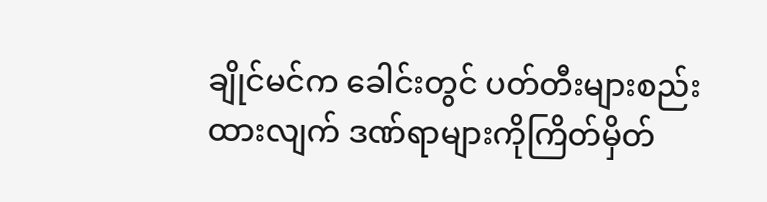ချိုင်မင်က ခေါင်းတွင် ပတ်တီးများစည်းထားလျက် ဒဏ်ရာများကိုကြိတ်မှိတ်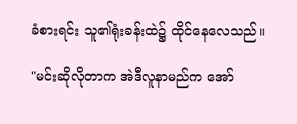ခံစားရင်း သူ၏ရုံးခန်းထဲ၌ ထိုင်နေလေသည်။

"မင်းဆိုလိုတာက အဲဒီလူနာမည်က အော်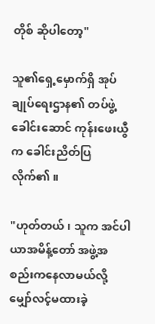တိုစ် ဆိုပါတော့"

သူ၏ရှေ့မှောက်ရှိ အုပ်ချုပ်ရေးဌာန၏ တပ်ဖွဲ့ခေါင်းဆောင် ကုန်းဖေးယွီက ခေါင်းညိတ်ပြလိုက်၏။

"ဟုတ်တယ်၊ သူက အင်ပါယာအမိန့်တော် အဖွဲ့အစည်းကနေလာမယ်လို့ မျှော်လင့်မထားခဲ့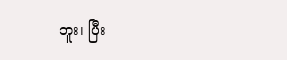ဘူး၊ ပြီး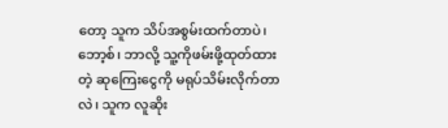တော့ သူက သိပ်အစွမ်းထက်တာပဲ၊ ဘော့စ်၊ ဘာလို့ သူ့ကိုဖမ်းဖို့ထုတ်ထားတဲ့ ဆုကြေးငွေကို မရုပ်သိမ်းလိုက်တာလဲ၊ သူက လူဆိုး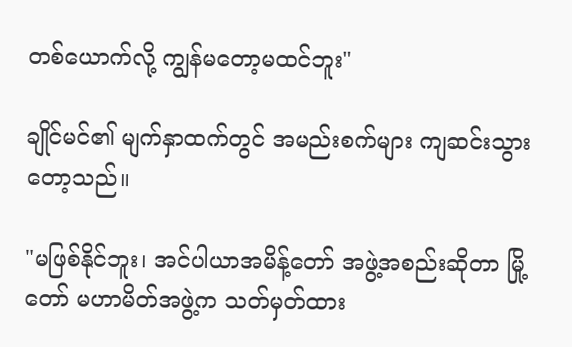တစ်ယောက်လို့ ကျွန်မတော့မထင်ဘူး"

ချိုင်မင်၏ မျက်နှာထက်တွင် အမည်းစက်များ ကျဆင်းသွားတော့သည်။

"မဖြစ်နိုင်ဘူး၊ အင်ပါယာအမိန့်တော် အဖွဲ့အစည်းဆိုတာ မြို့တော် မဟာမိတ်အဖွဲ့က သတ်မှတ်ထား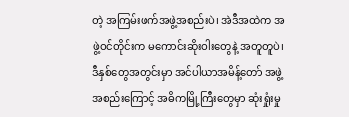တဲ့ အကြမ်းဖက်အဖွဲ့အစည်းပဲ၊ အဲဒီအထဲက အဖွဲ့ဝင်တိုင်းက မကောင်းဆိုးဝါးတွေနဲ့ အတူတူပဲ၊ ဒီနှစ်တွေအတွင်းမှာ အင်ပါယာအမိန့်တော် အဖွဲ့အစည်းကြောင့် အဓိကမြို့ကြီးတွေမှာ ဆုံးရှုံးမှု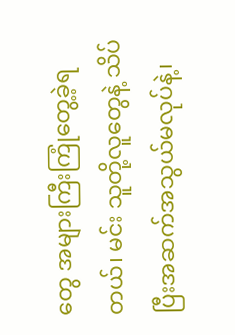တွေ အများကြီးကြုံတွေ့ခဲ့ရတယ်၊ မင်း သူတို့လူတွေနဲ့ သိပ်ပြီးအဆက်အသွယ်မလုပ်နဲ့၊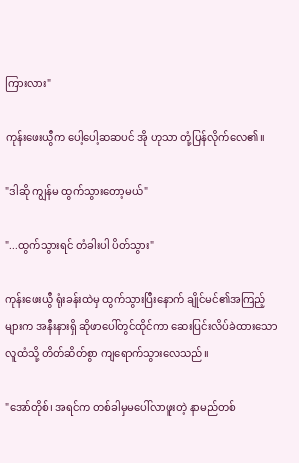ကြားလား"

ကုန်းဖေးယွီက ပေါ့ပေါ့ဆဆပင် အို ဟုသာ တုံ့ပြန်လိုက်လေ၏။

"ဒါဆို ကျွန်မ ထွက်သွားတော့မယ်"

"...ထွက်သွားရင် တံခါးပါ ပိတ်သွား"

ကုန်းဖေးယွီ ရုံးခန်းထဲမှ ထွက်သွားပြီးနောက် ချိုင်မင်၏အကြည့်များက အနီးနားရှိ ဆိုဖာပေါ်တွင်ထိုင်ကာ ဆေးပြင်းလိပ်ခဲထားသော လူထံသို့ တိတ်ဆိတ်စွာ ကျရောက်သွားလေသည်။

"အော်တိုစ်၊ အရင်က တစ်ခါမှမပေါ်လာဖူးတဲ့ နာမည်တစ်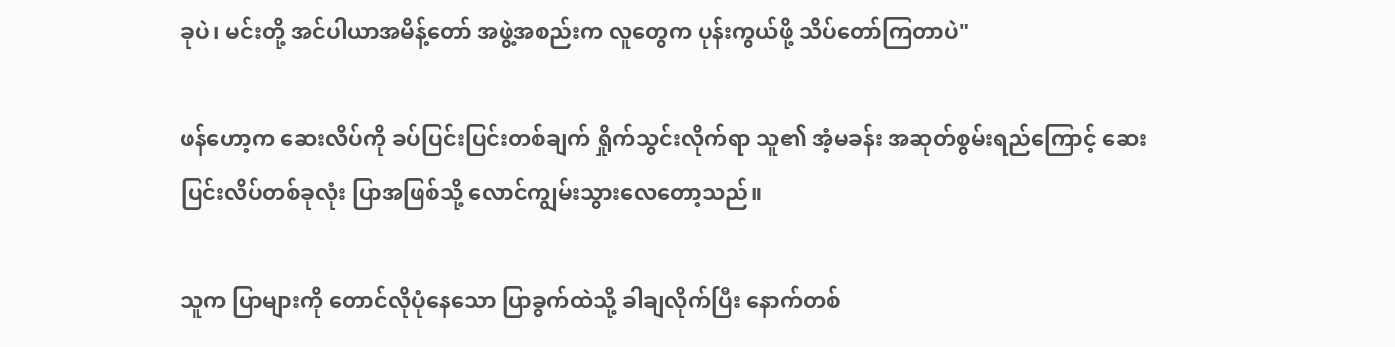ခုပဲ၊ မင်းတို့ အင်ပါယာအမိန့်တော် အဖွဲ့အစည်းက လူတွေက ပုန်းကွယ်ဖို့ သိပ်တော်ကြတာပဲ"

ဖန်ဟော့က ဆေးလိပ်ကို ခပ်ပြင်းပြင်းတစ်ချက် ရှိုက်သွင်းလိုက်ရာ သူ၏ အံ့မခန်း အဆုတ်စွမ်းရည်ကြောင့် ဆေးပြင်းလိပ်တစ်ခုလုံး ပြာအဖြစ်သို့ လောင်ကျွမ်းသွားလေတော့သည်။

သူက ပြာများကို တောင်လိုပုံနေသော ပြာခွက်ထဲသို့ ခါချလိုက်ပြီး နောက်တစ်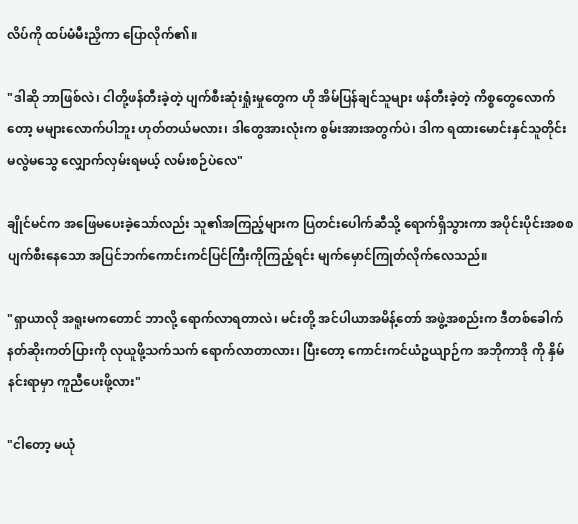လိပ်ကို ထပ်မံမီးညှိကာ ပြောလိုက်၏။

"ဒါဆို ဘာဖြစ်လဲ၊ ငါတို့ဖန်တီးခဲ့တဲ့ ပျက်စီးဆုံးရှုံးမှုတွေက ဟို အိမ်ပြန်ချင်သူများ ဖန်တီးခဲ့တဲ့ ကိစ္စတွေလောက်တော့ မများလောက်ပါဘူး ဟုတ်တယ်မလား၊ ဒါတွေအားလုံးက စွမ်းအားအတွက်ပဲ၊ ဒါက ရထားမောင်းနှင်သူတိုင်း မလွဲမသွေ လျှောက်လှမ်းရမယ့် လမ်းစဉ်ပဲလေ"

ချိုင်မင်က အဖြေမပေးခဲ့သော်လည်း သူ၏အကြည့်များက ပြတင်းပေါက်ဆီသို့ ရောက်ရှိသွားကာ အပိုင်းပိုင်းအစစ ပျက်စီးနေသော အပြင်ဘက်ကောင်းကင်ပြင်ကြီးကိုကြည့်ရင်း မျက်မှောင်ကြုတ်လိုက်လေသည်။

"ရှာယာလို အရူးမကတောင် ဘာလို့ ရောက်လာရတာလဲ၊ မင်းတို့ အင်ပါယာအမိန့်တော် အဖွဲ့အစည်းက ဒီတစ်ခေါက် နတ်ဆိုးကတ်ပြားကို လုယူဖို့သက်သက် ရောက်လာတာလား၊ ပြီးတော့ ကောင်းကင်ယံဥယျာဉ်က အဘိုကာဒို ကို နှိမ်နင်းရာမှာ ကူညီပေးဖို့လား"

"ငါတော့ မယုံ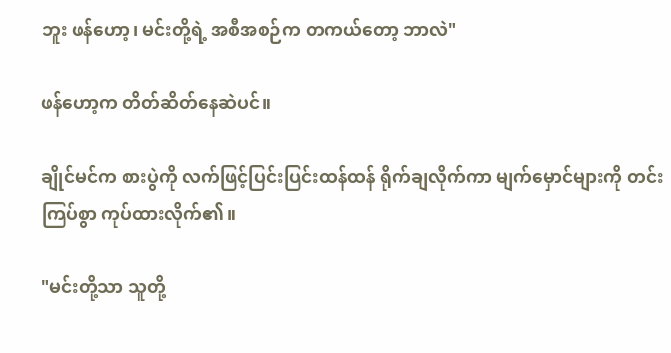ဘူး ဖန်ဟော့၊ မင်းတို့ရဲ့ အစီအစဉ်က တကယ်တော့ ဘာလဲ"

ဖန်ဟော့က တိတ်ဆိတ်နေဆဲပင်။

ချိုင်မင်က စားပွဲကို လက်ဖြင့်ပြင်းပြင်းထန်ထန် ရိုက်ချလိုက်ကာ မျက်မှောင်များကို တင်းကြပ်စွာ ကုပ်ထားလိုက်၏။

"မင်းတို့သာ သူတို့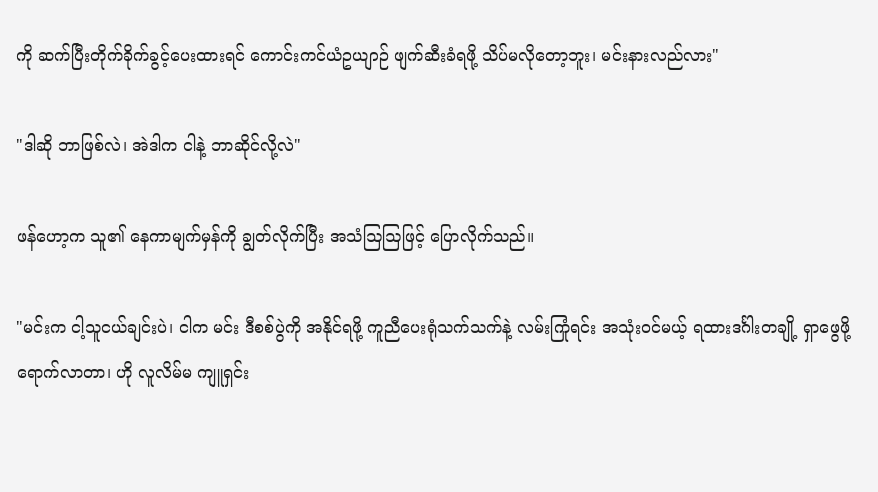ကို ဆက်ပြီးတိုက်ခိုက်ခွင့်ပေးထားရင် ကောင်းကင်ယံဥယျာဉ် ဖျက်ဆီးခံရဖို့ သိပ်မလိုတော့ဘူး၊ မင်းနားလည်လား"

"ဒါဆို ဘာဖြစ်လဲ၊ အဲဒါက ငါနဲ့ ဘာဆိုင်လို့လဲ"

ဖန်ဟော့က သူ၏ နေကာမျက်မှန်ကို ချွတ်လိုက်ပြီး အသံဩဩဖြင့် ပြောလိုက်သည်။

"မင်းက ငါ့သူငယ်ချင်းပဲ၊ ငါက မင်း ဒီစစ်ပွဲကို အနိုင်ရဖို့ ကူညီပေးရုံသက်သက်နဲ့ လမ်းကြုံရင်း အသုံးဝင်မယ့် ရထားဒင်္ဂါးတချို့ ရှာဖွေဖို့ ရောက်လာတာ၊ ဟို လူလိမ်မ ကျူရှင်း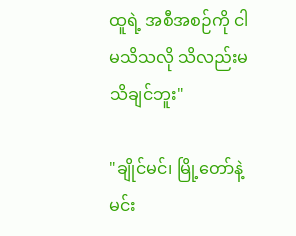ထူရဲ့ အစီအစဉ်ကို ငါမသိသလို သိလည်းမသိချင်ဘူး"

"ချိုင်မင်၊ မြို့တော်နဲ့ မင်း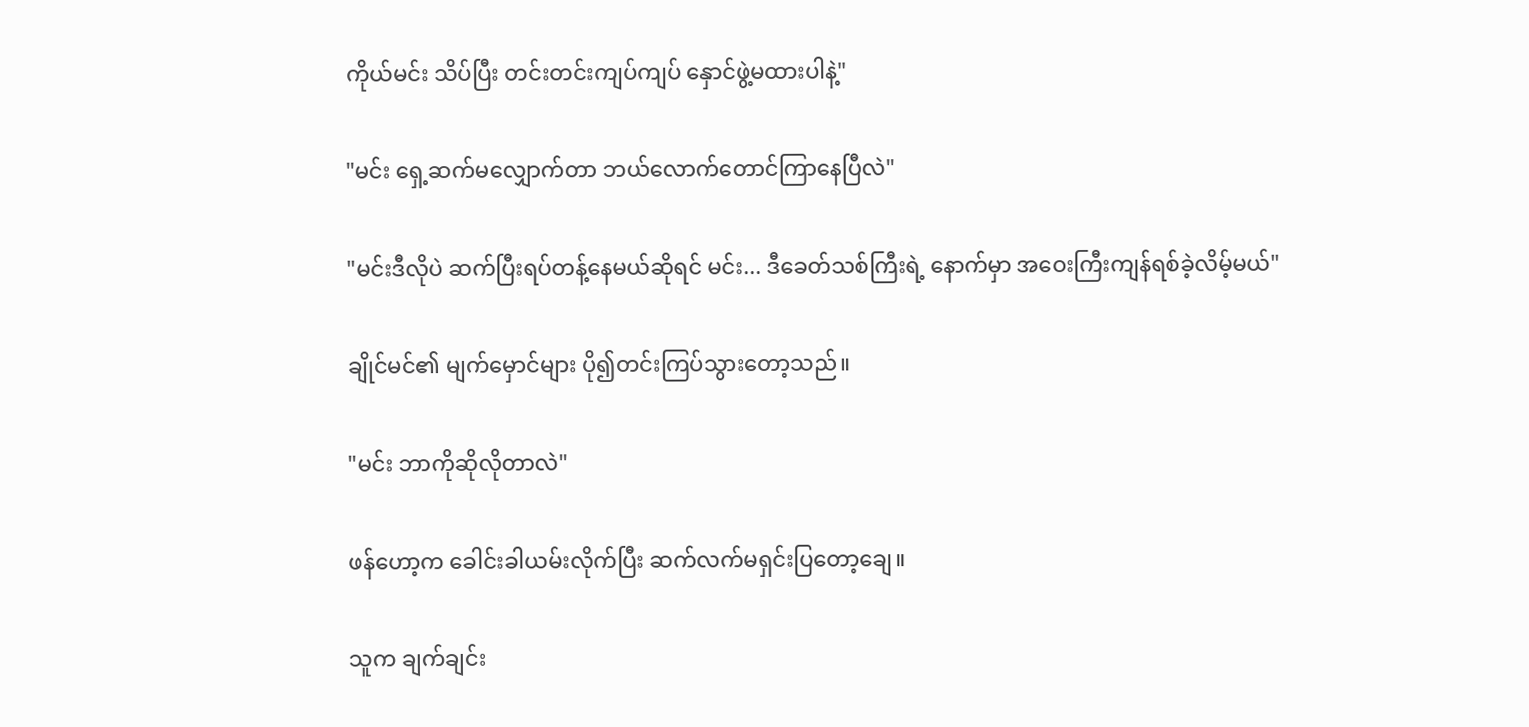ကိုယ်မင်း သိပ်ပြီး တင်းတင်းကျပ်ကျပ် နှောင်ဖွဲ့မထားပါနဲ့"

"မင်း ရှေ့ဆက်မလျှောက်တာ ဘယ်လောက်တောင်ကြာနေပြီလဲ"

"မင်းဒီလိုပဲ ဆက်ပြီးရပ်တန့်နေမယ်ဆိုရင် မင်း... ဒီခေတ်သစ်ကြီးရဲ့ နောက်မှာ အဝေးကြီးကျန်ရစ်ခဲ့လိမ့်မယ်"

ချိုင်မင်၏ မျက်မှောင်များ ပို၍တင်းကြပ်သွားတော့သည်။

"မင်း ဘာကိုဆိုလိုတာလဲ"

ဖန်ဟော့က ခေါင်းခါယမ်းလိုက်ပြီး ဆက်လက်မရှင်းပြတော့ချေ။

သူက ချက်ချင်း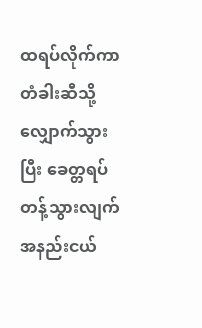ထရပ်လိုက်ကာ တံခါးဆီသို့ လျှောက်သွားပြီး ခေတ္တရပ်တန့်သွားလျက် အနည်းငယ်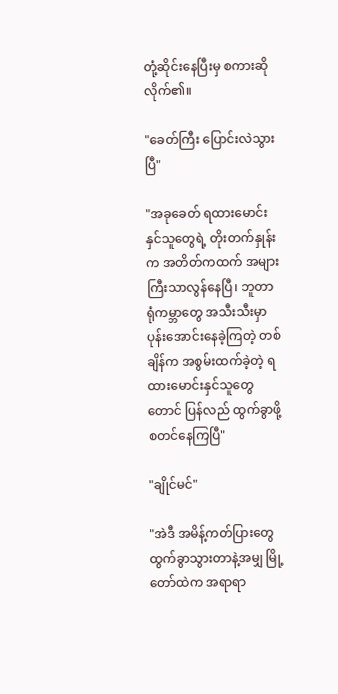တုံ့ဆိုင်းနေပြီးမှ စကားဆိုလိုက်၏။

"ခေတ်ကြီး ပြောင်းလဲသွားပြီ"

"အခုခေတ် ရထားမောင်းနှင်သူတွေရဲ့ တိုးတက်နှုန်းက အတိတ်ကထက် အများကြီးသာလွန်နေပြီ၊ ဘူတာရုံကမ္ဘာတွေ အသီးသီးမှာ ပုန်းအောင်းနေခဲ့ကြတဲ့ တစ်ချိန်က အစွမ်းထက်ခဲ့တဲ့ ရထားမောင်းနှင်သူတွေတောင် ပြန်လည် ထွက်ခွာဖို့ စတင်နေကြပြီ"

"ချိုင်မင်"

"အဲဒီ အမိန့်ကတ်ပြားတွေ ထွက်ခွာသွားတာနဲ့အမျှ မြို့တော်ထဲက အရာရာ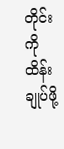တိုင်းကို ထိန်းချုပ်ဖို့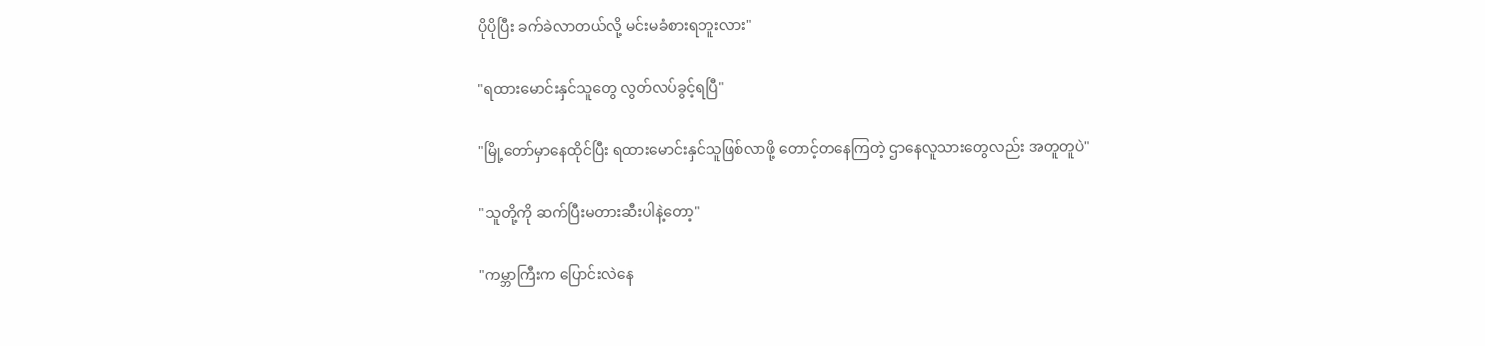ပိုပိုပြီး ခက်ခဲလာတယ်လို့ မင်းမခံစားရဘူးလား"

"ရထားမောင်းနှင်သူတွေ လွတ်လပ်ခွင့်ရပြီ"

"မြို့တော်မှာနေထိုင်ပြီး ရထားမောင်းနှင်သူဖြစ်လာဖို့ တောင့်တနေကြတဲ့ ဌာနေလူသားတွေလည်း အတူတူပဲ"

"သူတို့ကို ဆက်ပြီးမတားဆီးပါနဲ့တော့"

"ကမ္ဘာကြီးက ပြောင်းလဲနေ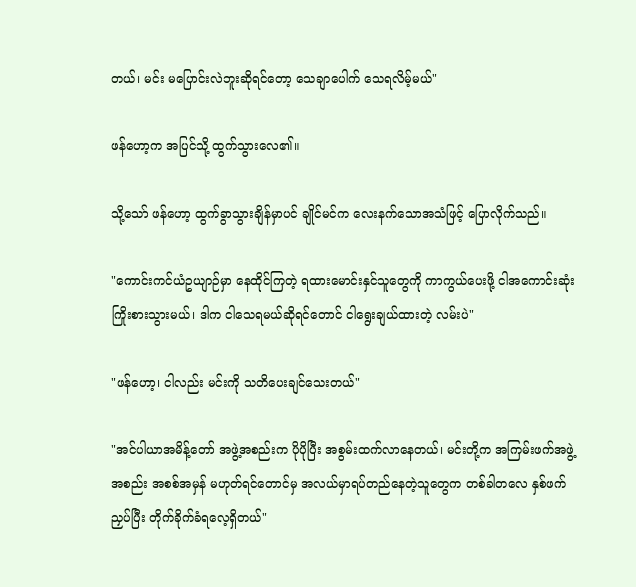တယ်၊ မင်း မပြောင်းလဲဘူးဆိုရင်တော့ သေချာပေါက် သေရလိမ့်မယ်"

ဖန်ဟော့က အပြင်သို့ ထွက်သွားလေ၏။

သို့သော် ဖန်ဟော့ ထွက်ခွာသွားချိန်မှာပင် ချိုင်မင်က လေးနက်သောအသံဖြင့် ပြောလိုက်သည်။

"ကောင်းကင်ယံဥယျာဉ်မှာ နေထိုင်ကြတဲ့ ရထားမောင်းနှင်သူတွေကို ကာကွယ်ပေးဖို့ ငါအကောင်းဆုံး ကြိုးစားသွားမယ်၊ ဒါက ငါသေရမယ်ဆိုရင်တောင် ငါရွေးချယ်ထားတဲ့ လမ်းပဲ"

"ဖန်ဟော့၊ ငါလည်း မင်းကို သတိပေးချင်သေးတယ်"

"အင်ပါယာအမိန့်တော် အဖွဲ့အစည်းက ပိုပိုပြီး အစွမ်းထက်လာနေတယ်၊ မင်းတို့က အကြမ်းဖက်အဖွဲ့အစည်း အစစ်အမှန် မဟုတ်ရင်တောင်မှ အလယ်မှာရပ်တည်နေတဲ့သူတွေက တစ်ခါတလေ နှစ်ဖက်ညှပ်ပြီး တိုက်ခိုက်ခံရလေ့ရှိတယ်"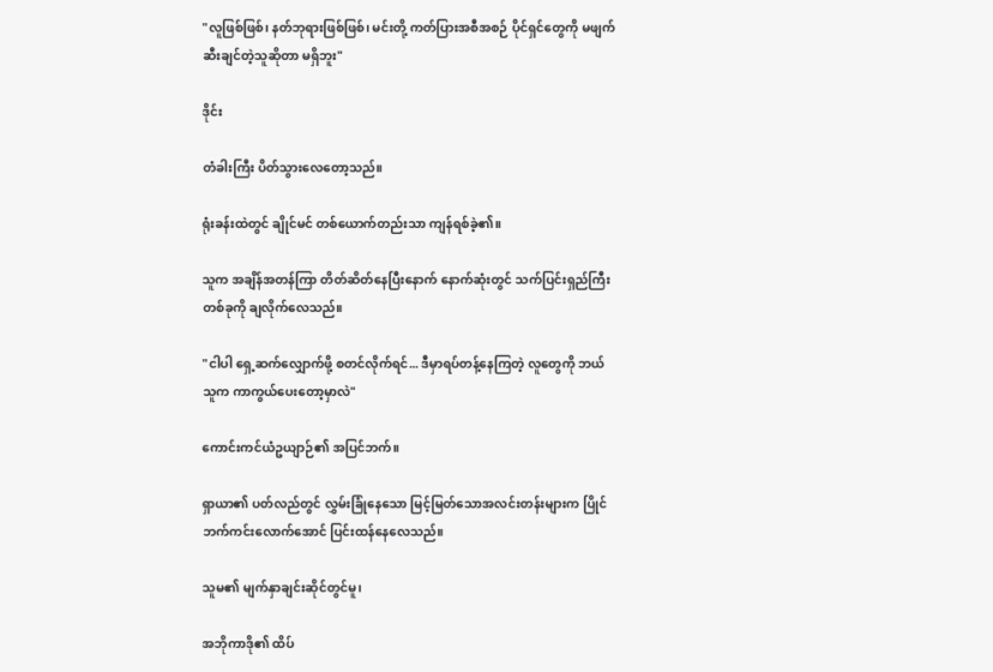"လူဖြစ်ဖြစ်၊ နတ်ဘုရားဖြစ်ဖြစ်၊ မင်းတို့ ကတ်ပြားအစီအစဉ် ပိုင်ရှင်တွေကို မဖျက်ဆီးချင်တဲ့သူဆိုတာ မရှိဘူး"

ဒိုင်း

တံခါးကြီး ပိတ်သွားလေတော့သည်။

ရုံးခန်းထဲတွင် ချိုင်မင် တစ်ယောက်တည်းသာ ကျန်ရစ်ခဲ့၏။

သူက အချိန်အတန်ကြာ တိတ်ဆိတ်နေပြီးနောက် နောက်ဆုံးတွင် သက်ပြင်းရှည်ကြီးတစ်ခုကို ချလိုက်လေသည်။

"ငါပါ ရှေ့ဆက်လျှောက်ဖို့ စတင်လိုက်ရင်... ဒီမှာရပ်တန့်နေကြတဲ့ လူတွေကို ဘယ်သူက ကာကွယ်ပေးတော့မှာလဲ"

ကောင်းကင်ယံဥယျာဉ်၏ အပြင်ဘက်။

ရှာယာ၏ ပတ်လည်တွင် လွှမ်းခြုံနေသော မြင့်မြတ်သောအလင်းတန်းများက ပြိုင်ဘက်ကင်းလောက်အောင် ပြင်းထန်နေလေသည်။

သူမ၏ မျက်နှာချင်းဆိုင်တွင်မူ၊

အဘိုကာဒို၏ ထိပ်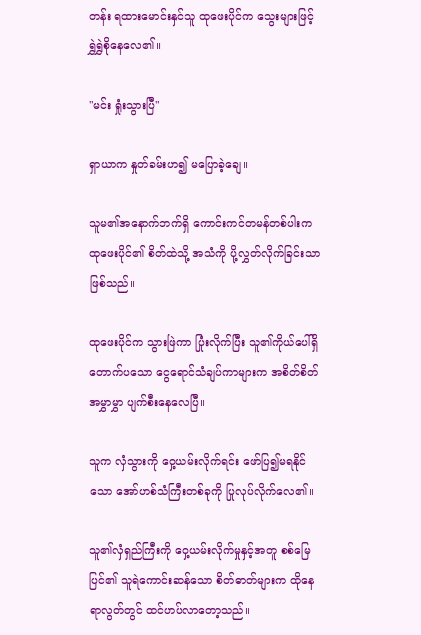တန်း ရထားမောင်းနှင်သူ ထုဖေးပိုင်က သွေးများဖြင့် ရွှဲရွှဲစိုနေလေ၏။

"မင်း ရှုံးသွားပြီ"

ရှာယာက နှုတ်ခမ်းဟ၍ မပြောခဲ့ချေ။

သူမ၏အနောက်ဘက်ရှိ ကောင်းကင်တမန်တစ်ပါးက ထုဖေးပိုင်၏ စိတ်ထဲသို့ အသံကို ပို့လွှတ်လိုက်ခြင်းသာဖြစ်သည်။

ထုဖေးပိုင်က သွားဖြဲကာ ပြုံးလိုက်ပြီး သူ၏ကိုယ်ပေါ်ရှိ တောက်ပသော ငွေရောင်သံချပ်ကာများက အစိတ်စိတ်အမွှာမွှာ ပျက်စီးနေလေပြီ။

သူက လှံသွားကို ဝှေ့ယမ်းလိုက်ရင်း ဖော်ပြ၍မရနိုင်သော အော်ဟစ်သံကြီးတစ်ခုကို ပြုလုပ်လိုက်လေ၏။

သူ၏လှံရှည်ကြီးကို ဝှေ့ယမ်းလိုက်မှုနှင့်အတူ စစ်မြေပြင်၏ သူရဲကောင်းဆန်သော စိတ်ဓာတ်များက ထိုနေရာလွတ်တွင် ထင်ဟပ်လာတော့သည်။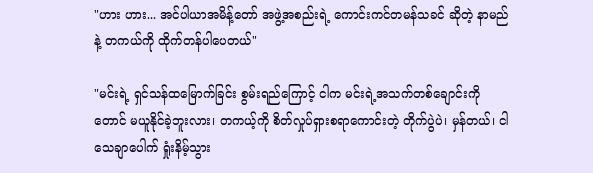"ဟား ဟား... အင်ပါယာအမိန့်တော် အဖွဲ့အစည်းရဲ့ ကောင်းကင်တမန်သခင် ဆိုတဲ့ နာမည်နဲ့ တကယ်ကို ထိုက်တန်ပါပေတယ်"

"မင်းရဲ့ ရှင်သန်ထမြောက်ခြင်း စွမ်းရည်ကြောင့် ငါက မင်းရဲ့အသက်တစ်ချောင်းကိုတောင် မယူနိုင်ခဲ့ဘူးလား၊ တကယ့်ကို စိတ်လှုပ်ရှားစရာကောင်းတဲ့ တိုက်ပွဲပဲ၊ မှန်တယ်၊ ငါ သေချာပေါက် ရှုံးနိမ့်သွား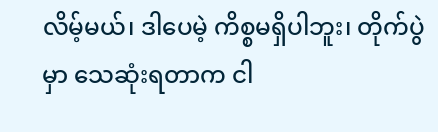လိမ့်မယ်၊ ဒါပေမဲ့ ကိစ္စမရှိပါဘူး၊ တိုက်ပွဲမှာ သေဆုံးရတာက ငါ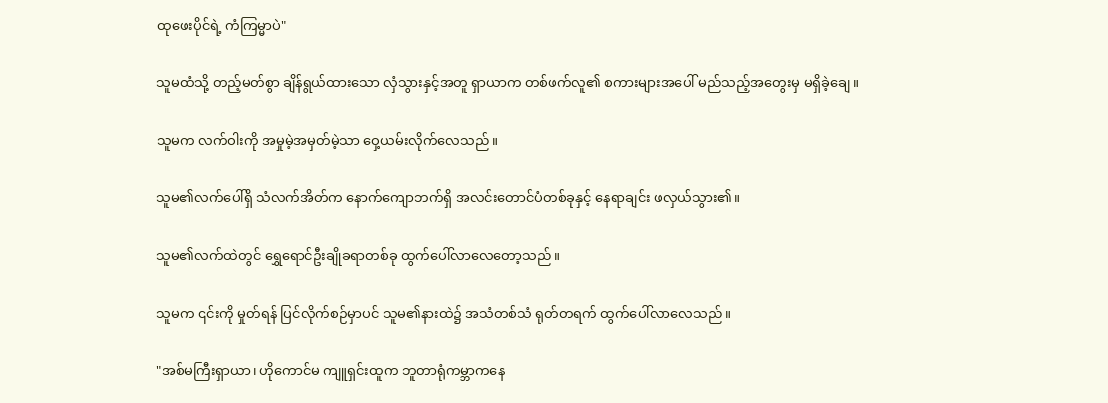ထုဖေးပိုင်ရဲ့ ကံကြမ္မာပဲ"

သူမထံသို့ တည့်မတ်စွာ ချိန်ရွယ်ထားသော လှံသွားနှင့်အတူ ရှာယာက တစ်ဖက်လူ၏ စကားများအပေါ် မည်သည့်အတွေးမှ မရှိခဲ့ချေ။

သူမက လက်ဝါးကို အမှုမဲ့အမှတ်မဲ့သာ ဝှေ့ယမ်းလိုက်လေသည်။

သူမ၏လက်ပေါ်ရှိ သံလက်အိတ်က နောက်ကျောဘက်ရှိ အလင်းတောင်ပံတစ်ခုနှင့် နေရာချင်း ဖလှယ်သွား၏။

သူမ၏လက်ထဲတွင် ရွှေရောင်ဦးချိုခရာတစ်ခု ထွက်ပေါ်လာလေတော့သည်။

သူမက ၎င်းကို မှုတ်ရန် ပြင်လိုက်စဉ်မှာပင် သူမ၏နားထဲ၌ အသံတစ်သံ ရုတ်တရက် ထွက်ပေါ်လာလေသည်။

"အစ်မကြီးရှာယာ၊ ဟိုကောင်မ ကျူရှင်းထူက ဘူတာရုံကမ္ဘာကနေ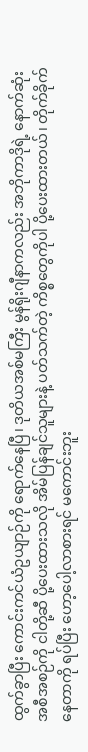ထွက်ခွာပြီး ကောင်းကင်ယံဥယျာဉ်ကို ရောက်နေပြီ၊ ဒုတိယအစ်မကြီး မွန်ရိုးဂျီနာကလည်း အဘိုကာဒိုရဲ့ နောက်ဆုံးအစီအစဉ်ကို ငါတို့ဆီ ပို့ပေးထားသလို အိမ်ပြန်ချင်သူများနဲ့ ပတ်သက်တဲ့ ကိစ္စတွေကိုပါ ပို့ပေးထားတယ်၊ တိုက်ခိုက်နေတာကို ရပ်ပြီး ဟော့ပေါ့လာစားရင် မကောင်းဘူး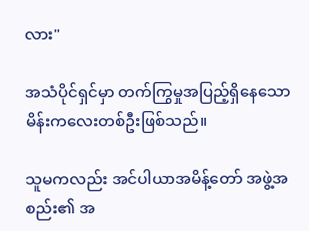လား"

အသံပိုင်ရှင်မှာ တက်ကြွမှုအပြည့်ရှိနေသော မိန်းကလေးတစ်ဦးဖြစ်သည်။

သူမကလည်း အင်ပါယာအမိန့်တော် အဖွဲ့အစည်း၏ အ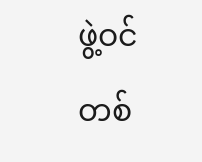ဖွဲ့ဝင်တစ်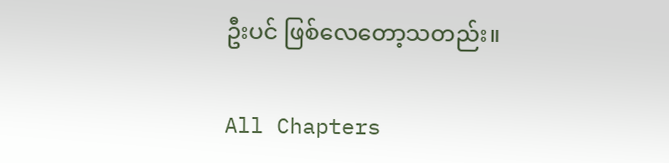ဦးပင် ဖြစ်လေတော့သတည်း။

All Chapters